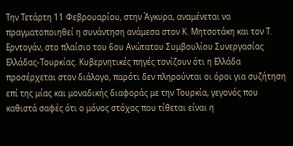Την Τετάρτη 11 Φεβρουαρίου, στην Άγκυρα, αναμένεται να πραγματοποιηθεί η συνάντηση ανάμεσα στον Κ. Μητσοτάκη και τον Τ. Ερντογάν, στο πλαίσιο του 6ου Ανώτατου Συμβουλίου Συνεργασίας Ελλάδας-Τουρκίας. Κυβερνητικές πηγές τονίζουν ότι η Ελλάδα προσέρχεται στον διάλογο, παρότι δεν πληρούνται οι όροι για συζήτηση επί της μίας και μοναδικής διαφοράς με την Τουρκία, γεγονός που καθιστά σαφές ότι ο μόνος στόχος που τίθεται είναι η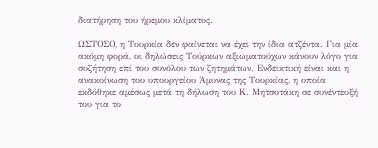διατήρηση του ήρεμου κλίματος.

ΩΣΤΟΣΟ, η Τουρκία δεν φαίνεται να έχει την ίδια ατζέντα. Για μία ακόμη φορά, οι δηλώσεις Τούρκων αξιωματούχων κάνουν λόγο για συζήτηση επί του συνόλου των ζητημάτων. Ενδεικτική είναι και η ανακοίνωση του υπουργείου Άμυνας της Τουρκίας, η οποία εκδόθηκε αμέσως μετά τη δήλωση του Κ. Μητσοτάκη σε συνέντευξή του για το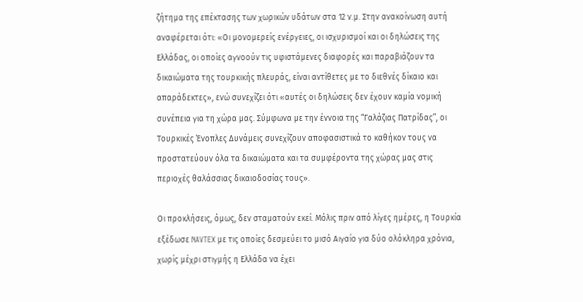ζήτημα της επέκτασης των χωρικών υδάτων στα 12 ν.μ. Στην ανακοίνωση αυτή αναφέρεται ότι: «Οι μονομερείς ενέργειες, οι ισχυρισμοί και οι δηλώσεις της Ελλάδας, οι οποίες αγνοούν τις υφιστάμενες διαφορές και παραβιάζουν τα δικαιώματα της τουρκικής πλευράς, είναι αντίθετες με το διεθνές δίκαιο και απαράδεκτες», ενώ συνεχίζει ότι «αυτές οι δηλώσεις δεν έχουν καμία νομική συνέπεια για τη χώρα μας. Σύμφωνα με την έννοια της “Γαλάζιας Πατρίδας”, οι Τουρκικές Ένοπλες Δυνάμεις συνεχίζουν αποφασιστικά το καθήκον τους να προστατεύουν όλα τα δικαιώματα και τα συμφέροντα της χώρας μας στις περιοχές θαλάσσιας δικαιοδοσίας τους».

Οι προκλήσεις, όμως, δεν σταματούν εκεί. Μόλις πριν από λίγες ημέρες, η Τουρκία εξέδωσε NAVTEX με τις οποίες δεσμεύει το μισό Αιγαίο για δύο ολόκληρα χρόνια, χωρίς μέχρι στιγμής η Ελλάδα να έχει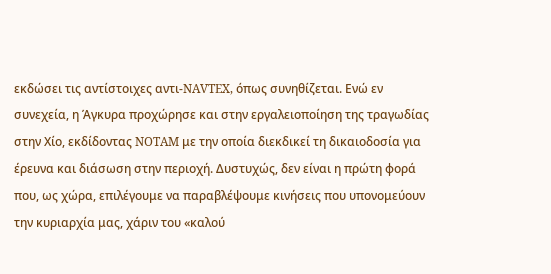εκδώσει τις αντίστοιχες αντι-NAVTEX, όπως συνηθίζεται. Ενώ εν συνεχεία, η Άγκυρα προχώρησε και στην εργαλειοποίηση της τραγωδίας στην Χίο, εκδίδοντας NOTAM με την οποία διεκδικεί τη δικαιοδοσία για έρευνα και διάσωση στην περιοχή. Δυστυχώς, δεν είναι η πρώτη φορά που, ως χώρα, επιλέγουμε να παραβλέψουμε κινήσεις που υπονομεύουν την κυριαρχία μας, χάριν του «καλού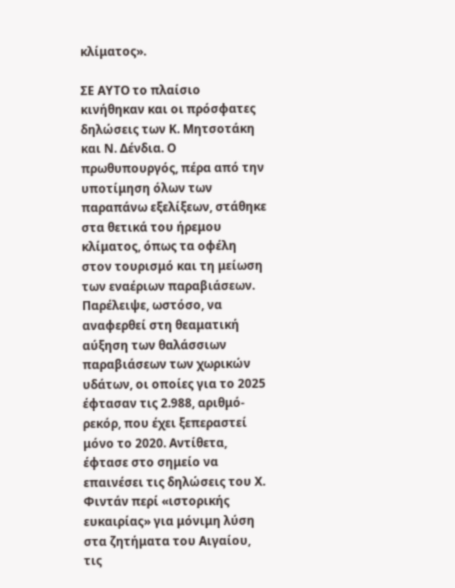κλίματος».

ΣΕ ΑΥΤO το πλαίσιο κινήθηκαν και οι πρόσφατες δηλώσεις των Κ. Μητσοτάκη και Ν. Δένδια. Ο πρωθυπουργός, πέρα από την υποτίμηση όλων των παραπάνω εξελίξεων, στάθηκε στα θετικά του ήρεμου κλίματος, όπως τα οφέλη στον τουρισμό και τη μείωση των εναέριων παραβιάσεων. Παρέλειψε, ωστόσο, να αναφερθεί στη θεαματική αύξηση των θαλάσσιων παραβιάσεων των χωρικών υδάτων, οι οποίες για το 2025 έφτασαν τις 2.988, αριθμό-ρεκόρ, που έχει ξεπεραστεί μόνο το 2020. Αντίθετα, έφτασε στο σημείο να επαινέσει τις δηλώσεις του Χ. Φιντάν περί «ιστορικής ευκαιρίας» για μόνιμη λύση στα ζητήματα του Αιγαίου, τις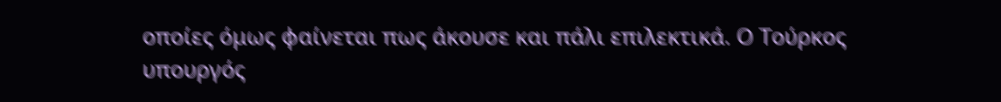οποίες όμως φαίνεται πως άκουσε και πάλι επιλεκτικά. Ο Τούρκος υπουργός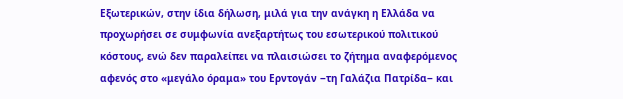Εξωτερικών, στην ίδια δήλωση, μιλά για την ανάγκη η Ελλάδα να προχωρήσει σε συμφωνία ανεξαρτήτως του εσωτερικού πολιτικού κόστους, ενώ δεν παραλείπει να πλαισιώσει το ζήτημα αναφερόμενος αφενός στο «μεγάλο όραμα» του Ερντογάν ‒τη Γαλάζια Πατρίδα‒ και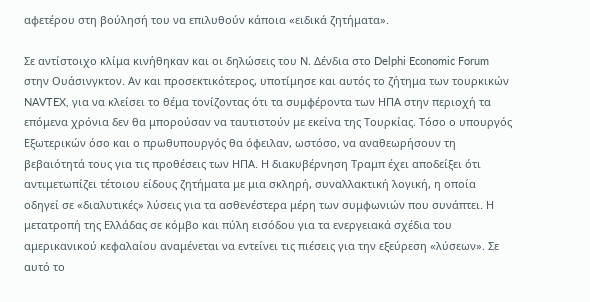αφετέρου στη βούλησή του να επιλυθούν κάποια «ειδικά ζητήματα».

Σε αντίστοιχο κλίμα κινήθηκαν και οι δηλώσεις του Ν. Δένδια στο Delphi Economic Forum στην Ουάσινγκτον. Αν και προσεκτικότερος, υποτίμησε και αυτός το ζήτημα των τουρκικών NAVTEX, για να κλείσει το θέμα τονίζοντας ότι τα συμφέροντα των ΗΠΑ στην περιοχή τα επόμενα χρόνια δεν θα μπορούσαν να ταυτιστούν με εκείνα της Τουρκίας. Τόσο ο υπουργός Εξωτερικών όσο και ο πρωθυπουργός θα όφειλαν, ωστόσο, να αναθεωρήσουν τη βεβαιότητά τους για τις προθέσεις των ΗΠΑ. Η διακυβέρνηση Τραμπ έχει αποδείξει ότι αντιμετωπίζει τέτοιου είδους ζητήματα με μια σκληρή, συναλλακτική λογική, η οποία οδηγεί σε «διαλυτικές» λύσεις για τα ασθενέστερα μέρη των συμφωνιών που συνάπτει. Η μετατροπή της Ελλάδας σε κόμβο και πύλη εισόδου για τα ενεργειακά σχέδια του αμερικανικού κεφαλαίου αναμένεται να εντείνει τις πιέσεις για την εξεύρεση «λύσεων». Σε αυτό το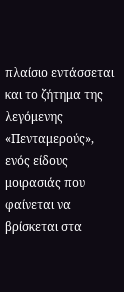πλαίσιο εντάσσεται και το ζήτημα της λεγόμενης «Πενταμερούς», ενός είδους μοιρασιάς που φαίνεται να βρίσκεται στα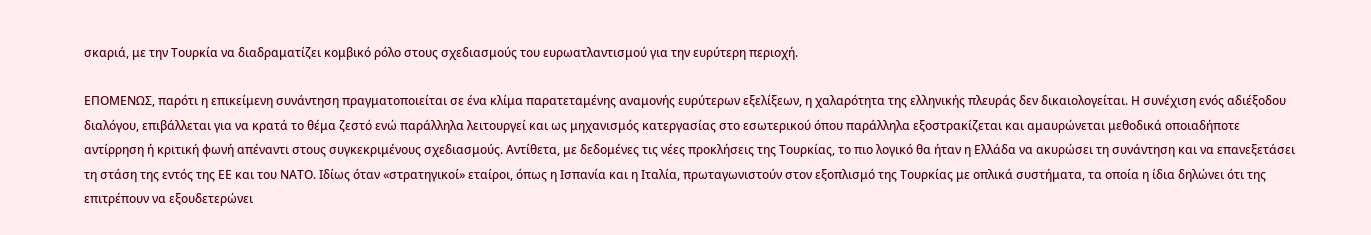σκαριά, με την Τουρκία να διαδραματίζει κομβικό ρόλο στους σχεδιασμούς του ευρωατλαντισμού για την ευρύτερη περιοχή.

ΕΠΟΜΕΝΩΣ, παρότι η επικείμενη συνάντηση πραγματοποιείται σε ένα κλίμα παρατεταμένης αναμονής ευρύτερων εξελίξεων, η χαλαρότητα της ελληνικής πλευράς δεν δικαιολογείται. Η συνέχιση ενός αδιέξοδου διαλόγου, επιβάλλεται για να κρατά το θέμα ζεστό ενώ παράλληλα λειτουργεί και ως μηχανισμός κατεργασίας στο εσωτερικού όπου παράλληλα εξοστρακίζεται και αμαυρώνεται μεθοδικά οποιαδήποτε αντίρρηση ή κριτική φωνή απέναντι στους συγκεκριμένους σχεδιασμούς. Αντίθετα, με δεδομένες τις νέες προκλήσεις της Τουρκίας, το πιο λογικό θα ήταν η Ελλάδα να ακυρώσει τη συνάντηση και να επανεξετάσει τη στάση της εντός της ΕΕ και του ΝΑΤΟ. Ιδίως όταν «στρατηγικοί» εταίροι, όπως η Ισπανία και η Ιταλία, πρωταγωνιστούν στον εξοπλισμό της Τουρκίας με οπλικά συστήματα, τα οποία η ίδια δηλώνει ότι της επιτρέπουν να εξουδετερώνει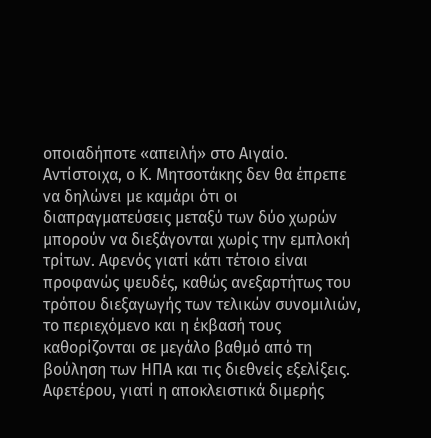οποιαδήποτε «απειλή» στο Αιγαίο. Αντίστοιχα, ο Κ. Μητσοτάκης δεν θα έπρεπε να δηλώνει με καμάρι ότι οι διαπραγματεύσεις μεταξύ των δύο χωρών μπορούν να διεξάγονται χωρίς την εμπλοκή τρίτων. Αφενός γιατί κάτι τέτοιο είναι προφανώς ψευδές, καθώς ανεξαρτήτως του τρόπου διεξαγωγής των τελικών συνομιλιών, το περιεχόμενο και η έκβασή τους καθορίζονται σε μεγάλο βαθμό από τη βούληση των ΗΠΑ και τις διεθνείς εξελίξεις. Αφετέρου, γιατί η αποκλειστικά διμερής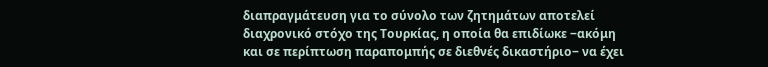διαπραγμάτευση για το σύνολο των ζητημάτων αποτελεί διαχρονικό στόχο της Τουρκίας, η οποία θα επιδίωκε ‒ακόμη και σε περίπτωση παραπομπής σε διεθνές δικαστήριο‒ να έχει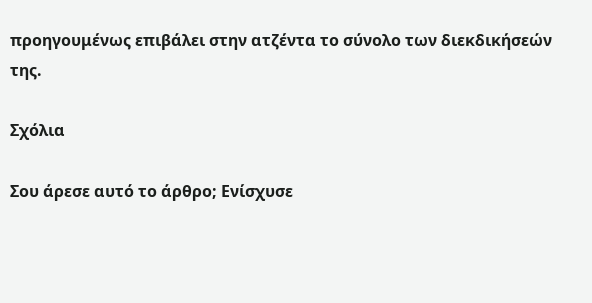προηγουμένως επιβάλει στην ατζέντα το σύνολο των διεκδικήσεών της.

Σχόλια

Σου άρεσε αυτό το άρθρο; Ενίσχυσε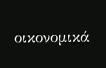οικονομικά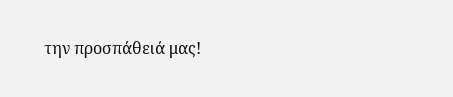την προσπάθειά μας!